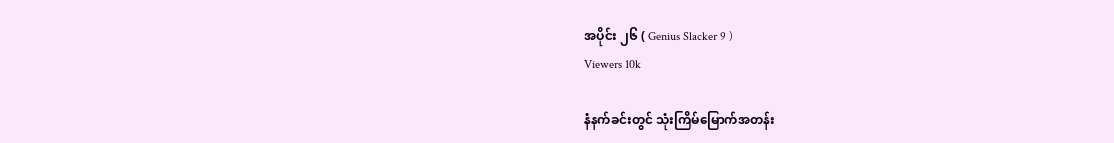အပိုင်း ၂၆ ( Genius Slacker 9 )
Viewers 10k

နံနက်ခင်းတွင် သုံးကြိမ်မြောက်အတန်း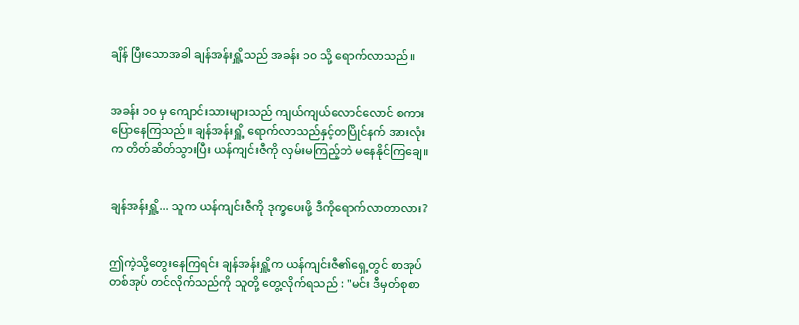ချိန် ပြီးသောအခါ ချန်အန်းရှိူ့သည် အခန်း ၁၀ သို့ ရောက်လာသည်။


အခန်း ၁၀ မှ ကျောင်းသားများသည် ကျယ်ကျယ်လောင်လောင် စကားပြောနေကြသည်။ ချန်အန်းရှိူ့ ရောက်လာသည်နှင့်တပြိုင်နက် အားလုံးက တိတ်ဆိတ်သွားပြီး ယန်ကျင်းဇီကို လှမ်းမကြည့်ဘဲ မနေနိုင်ကြချေ။


ချန်အန်းရှိူ့... သူက ယန်ကျင်းဇီကို ဒုက္ခပေးဖို့ ဒီကိုရောက်လာတာလား?


ဤကဲ့သို့တွေးနေကြရင်း ချန်အန်းရှိူ့က ယန်ကျင်းဇီ၏ရှေ့တွင် စာအုပ်တစ်အုပ် တင်လိုက်သည်ကို သူတို့ တွေ့လိုက်ရသည် : "မင်း ဒီမှတ်စုစာ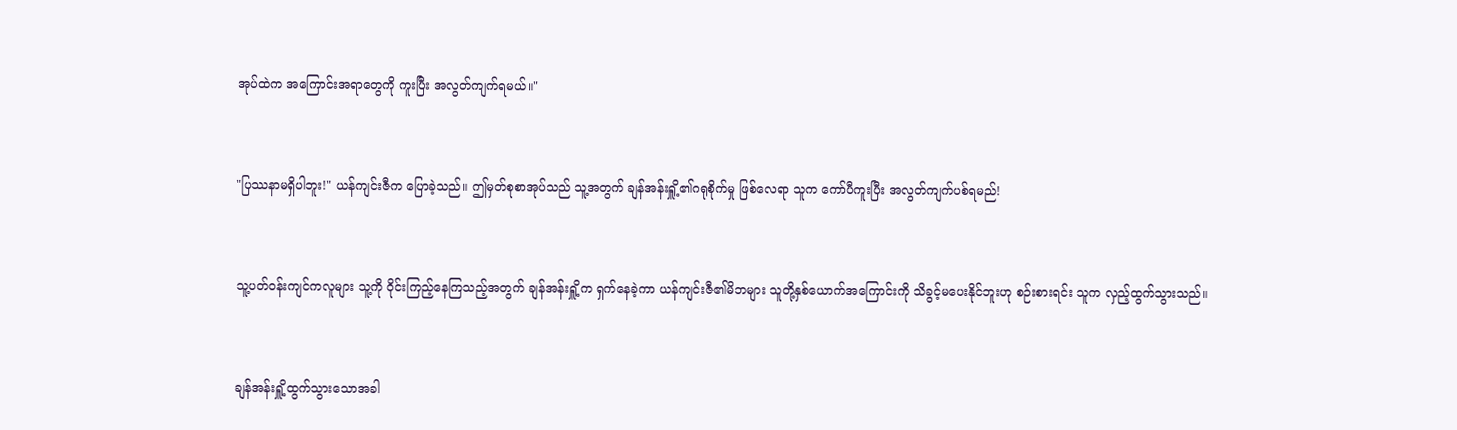အုပ်ထဲက အကြောင်းအရာတွေကို ကူးပြီး အလွတ်ကျက်ရမယ်။"


"ပြဿနာမရှိပါဘူး!" ယန်ကျင်းဇီက ပြောခဲ့သည်။ ဤမှတ်စုစာအုပ်သည် သူ့အတွက် ချန်အန်းရှိူ့၏ဂရုစိုက်မှု ဖြစ်လေရာ သူက ကော်ပီကူးပြီး အလွတ်ကျက်ပစ်ရမည်!


သူ့ပတ်ဝန်းကျင်ကလူများ သူ့ကို ဝိုင်းကြည့်နေကြသည့်အတွက် ချန်အန်းရှိူ့က ရှက်နေခဲ့ကာ ယန်ကျင်းဇီ၏မိဘများ သူတို့နှစ်ယောက်အကြောင်းကို သိခွင့်မပေးနိုင်ဘူးဟု စဉ်းစားရင်း သူက လှည့်ထွက်သွားသည်။


ချန်အန်းရှိူ့ထွက်သွားသောအခါ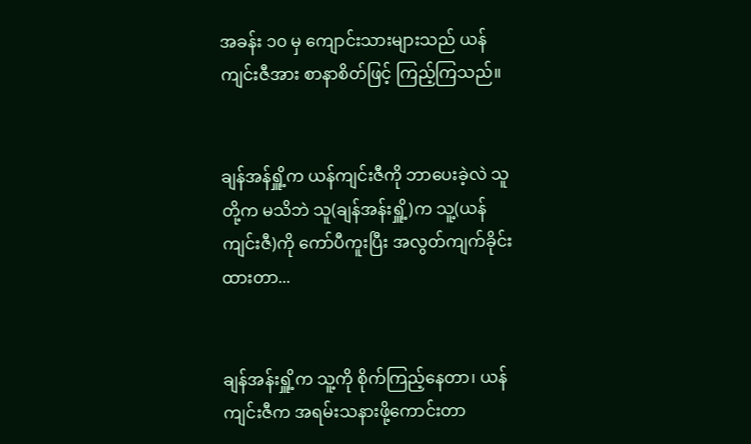အခန်း ၁၀ မှ ကျောင်းသားများသည် ယန်ကျင်းဇီအား စာနာစိတ်ဖြင့် ကြည့်ကြသည်။


ချန်အန်ရှိူ့က ယန်ကျင်းဇီကို ဘာပေးခဲ့လဲ သူတို့က မသိဘဲ သူ(ချန်အန်းရှိူ့)က သူ့(ယန်ကျင်းဇီ)ကို ကော်ပီကူးပြီး အလွတ်ကျက်ခိုင်းထားတာ...


ချန်အန်းရှိူ့က သူ့ကို စိုက်ကြည့်နေတာ၊ ယန်ကျင်းဇီက အရမ်းသနားဖို့ကောင်းတာ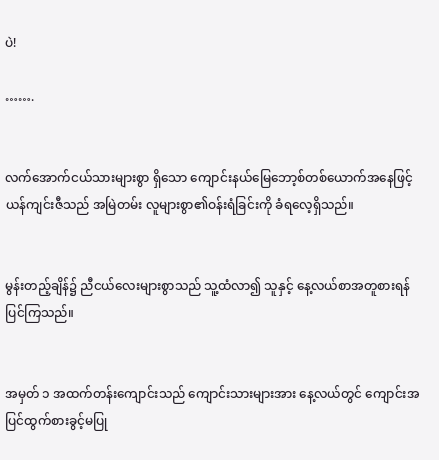ပဲ!

…….


လက်အောက်ငယ်သားများစွာ ရှိသော ကျောင်းနယ်မြေဘော့စ်တစ်ယောက်အနေဖြင့် ယန်ကျင်းဇီသည် အမြဲတမ်း လူများစွာ၏ဝန်းရံခြင်းကို ခံရလေ့ရှိသည်။


မွန်းတည့်ချိန်၌ ညီငယ်လေးများစွာသည် သူ့ထံလာ၍ သူနှင့် နေ့လယ်စာအတူစားရန် ပြင်ကြသည်။


အမှတ် ၁ အထက်တန်းကျောင်းသည် ကျောင်းသားများအား နေ့လယ်တွင် ကျောင်းအပြင်ထွက်စားခွင့်မပြု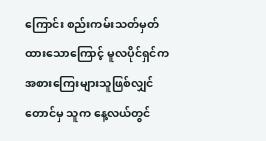ကြောင်း စည်းကမ်းသတ်မှတ်ထားသောကြောင့် မူလပိုင်ရှင်က အစားကြေးများသူဖြစ်လျှင်တောင်မှ သူက နေ့လယ်တွင်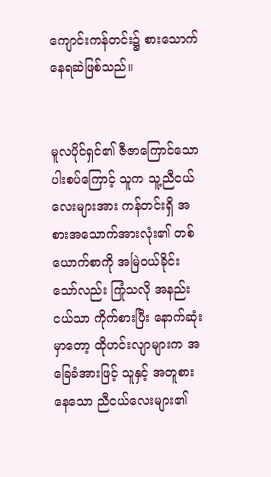ကျောင်းကန်တင်း၌ စားသောက်နေရဆဲဖြစ်သည်။


မူလပိုင်ရှင်၏ ဇီဇာကြောင်သောပါးစပ်ကြောင့် သူက သူ့ညီငယ်လေးများအား ကန်တင်းရှိ အစားအသောက်အားလုံး၏ တစ်ယောက်စာကို အမြဲဝယ်ခိုင်းသော်လည်း ကြုံသလို အနည်းငယ်သာ ကိုက်စားပြီး နောက်ဆုံးမှာတော့ ထိုဟင်းလျာများက အခြေခံအားဖြင့် သူနှင့် အတူစားနေသော ညီငယ်လေးများ၏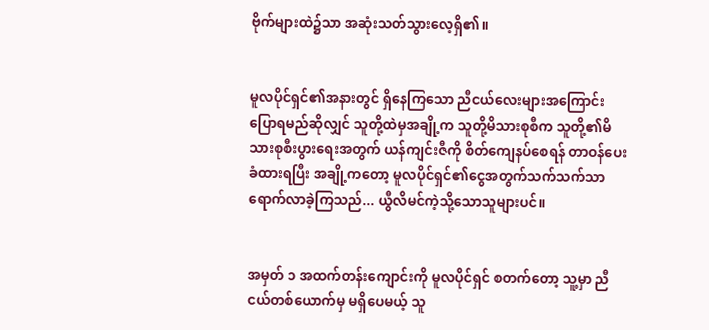ဗိုက်များထဲ၌သာ အဆုံးသတ်သွားလေ့ရှိ၏။


မူလပိုင်ရှင်၏အနားတွင် ရှိနေကြသော ညီငယ်လေးများအကြောင်း ပြောရမည်ဆိုလျှင် သူတို့ထဲမှအချို့က သူတို့မိသားစုစီက သူတို့၏မိသားစုစီးပွားရေးအတွက် ယန်ကျင်းဇီကို စိတ်ကျေနပ်စေရန် တာဝန်ပေးခံထားရပြီး အချို့ကတော့ မူလပိုင်ရှင်၏ငွေအတွက်သက်သက်သာ ရောက်လာခဲ့ကြသည်... ယွီလိမင်ကဲ့သို့သောသူများပင်။


အမှတ် ၁ အထက်တန်းကျောင်းကို မူလပိုင်ရှင် စတက်တော့ သူ့မှာ ညီငယ်တစ်ယောက်မှ မရှိပေမယ့် သူ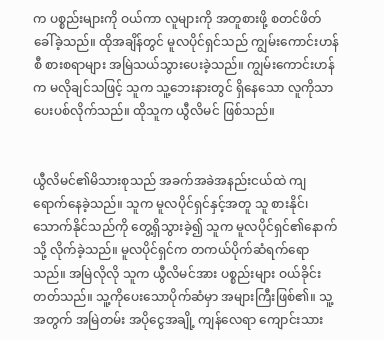က ပစ္စည်းများကို ဝယ်ကာ လူများကို အတူစားဖို့ စတင်ဖိတ်ခေါ်ခဲ့သည်။ ထိုအချိန်တွင် မူလပိုင်ရှင်သည် ကျွမ်းကောင်းဟန်စီ စားစရာများ အမြဲသယ်သွားပေးခဲ့သည်။ ကျွမ်းကောင်းဟန်က မလိုချင်သဖြင့် သူက သူ့ဘေးနားတွင် ရှိနေသော လူကိုသာ ပေးပစ်လိုက်သည်။ ထိုသူက ယွီလိမင် ဖြစ်သည်။


ယွီလိမင်၏မိသားစုသည် အခက်အခဲအနည်းငယ်ထဲ ကျရောက်နေခဲ့သည်။ သူက မူလပိုင်ရှင်နှင့်အတူ သူ စားနိုင်၊သောက်နိုင်သည်ကို တွေ့ရှိသွားခဲ့၍ သူက မူလပိုင်ရှင်၏နောက်သို့ လိုက်ခဲ့သည်။ မူလပိုင်ရှင်က တကယ်ပိုက်ဆံ‌ရက်ရောသည်။ အမြဲလိုလို သူက ယွီလိမင်အား ပစ္စည်းများ ဝယ်ခိုင်းတတ်သည်။ သူ့ကိုပေးသောပိုက်ဆံမှာ အများကြီးဖြစ်၏။ သူ့အတွက် အမြဲတမ်း အပိုငွေအချို့ ကျန်လေရာ ကျောင်းသား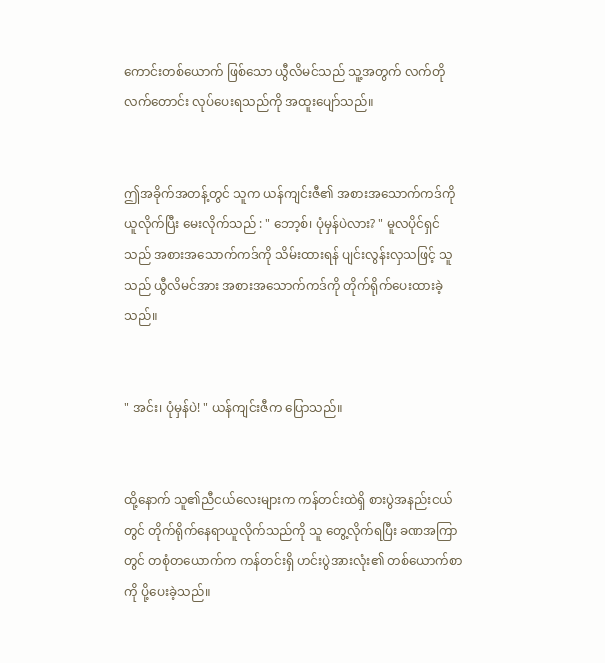ကောင်းတစ်ယောက် ဖြစ်သော ယွီလိမင်သည် သူ့အတွက် လက်တိုလက်တောင်း လုပ်ပေးရသည်ကို အထူးပျော်သည်။


ဤအခိုက်အတန့်တွင် သူက ယန်ကျင်းဇီ၏ အစားအသောက်ကဒ်ကို ယူလိုက်ပြီး မေးလိုက်သည် : " ဘော့စ်၊ ပုံမှန်ပဲလား? " မူလပိုင်ရှင်သည် အစားအသောက်ကဒ်ကို သိမ်းထားရန် ပျင်းလွန်းလှသဖြင့် သူသည် ယွီလိမင်အား အစားအသောက်ကဒ်ကို တိုက်ရိုက်ပေးထားခဲ့သည်။


" အင်း၊ ပုံမှန်ပဲ! " ယန်ကျင်းဇီက ပြောသည်။


ထို့နောက် သူ၏ညီငယ်လေးများက ကန်တင်းထဲရှိ စားပွဲအနည်းငယ်တွင် တိုက်ရိုက်နေရာယူလိုက်သည်ကို သူ တွေ့လိုက်ရပြီး ခဏအကြာတွင် တစုံတယောက်က ကန်တင်းရှိ ဟင်းပွဲအားလုံး၏ တစ်ယောက်စာကို ပို့ပေးခဲ့သည်။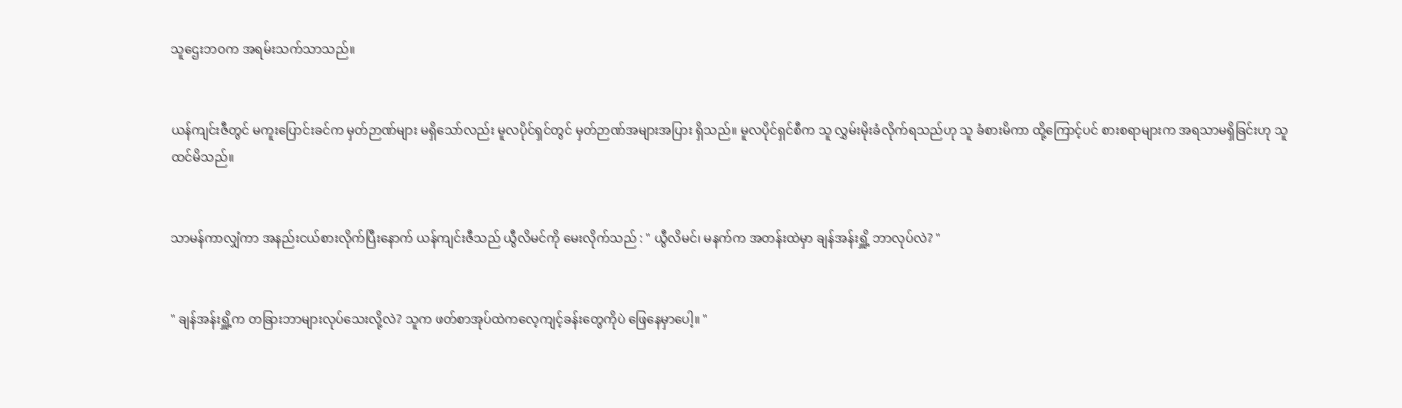သူဌေးဘဝက အရမ်းသက်သာသည်။


ယန်ကျင်းဇီတွင် မကူးပြောင်းခင်က မှတ်ဉာဏ်များ မရှိသော်လည်း မူလပိုင်ရှင်တွင် မှတ်ဉာဏ်အများအပြား ရှိသည်။ မူလပိုင်ရှင်စီက သူ လွှမ်းမိုးခံလိုက်ရသည်ဟု သူ ခံစားမိကာ ထို့ကြောင့်ပင် စားစရာများက အရသာမရှိခြင်းဟု သူ ထင်မိသည်။


သာမန်ကာလျှံကာ အနည်းငယ်စားလိုက်ပြီးနောက် ယန်ကျင်းဇီသည် ယွီလိမင်ကို မေးလိုက်သည် : " ယွီလိမင်၊ မနက်က အတန်းထဲမှာ ချန်အန်းရှိူ့ ဘာလုပ်လဲ? "


" ချန်အန်းရှိူ့က တခြားဘာများလုပ်သေးလို့လဲ? သူက ဖတ်စာအုပ်ထဲကလေ့ကျင့်ခန်းတွေကိုပဲ ဖြေနေမှာပေါ့။ "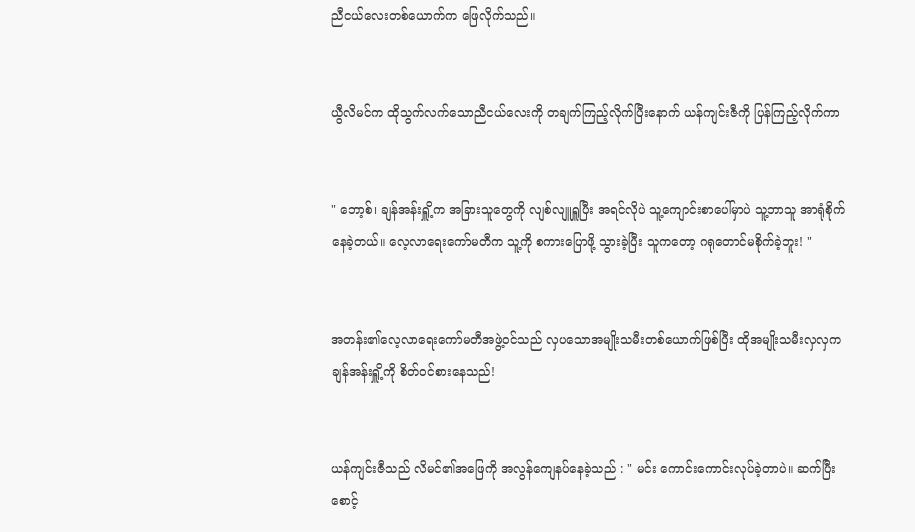ညီငယ်လေးတစ်ယောက်က ဖြေလိုက်သည်။


ယွီလိမင်က ထိုသွက်လက်သောညီငယ်လေးကို တချက်ကြည့်လိုက်ပြီးနောက် ယန်ကျင်းဇီကို ပြန်ကြည့်လိုက်ကာ


" ဘော့စ်၊ ချန်အန်းရှိူ့က အခြားသူတွေကို လျစ်လျူရှူပြီး အရင်လိုပဲ သူ့ကျောင်းစာပေါ်မှာပဲ သူ့ဘာသူ အာရုံစိုက်နေခဲ့တယ်။ လေ့လာရေးကော်မတီက သူ့ကို စကားပြောဖို့ သွားခဲ့ပြီး သူကတော့ ဂရုတောင်မစိုက်ခဲ့ဘူး! "


အတန်း၏လေ့လာရေးကော်မတီအဖွဲ့ဝင်သည် လှပသောအမျိုးသမီးတစ်ယောက်ဖြစ်ပြီး ထိုအမျိုးသမီးလှလှက ချန်အန်းရှိူ့ကို စိတ်ဝင်စားနေသည်!


ယန်ကျင်းဇီသည် လိမင်၏အဖြေကို အလွန်ကျေနပ်နေခဲ့သည် : " မင်း ကောင်းကောင်းလုပ်ခဲ့တာပဲ။ ဆက်ပြီးစောင့်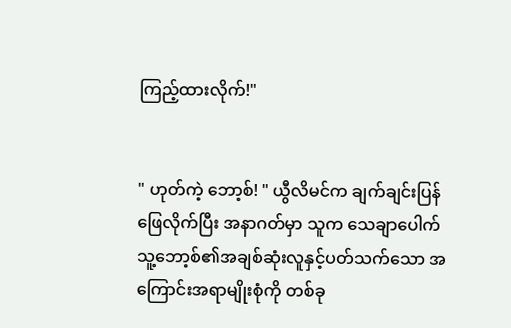ကြည့်ထားလိုက်!"


" ဟုတ်ကဲ့ ဘော့စ်! " ယွီလိမင်က ချက်ချင်းပြန်ဖြေလိုက်ပြီး အနာဂတ်မှာ သူက သေချာပေါက် သူ့ဘော့စ်၏အချစ်ဆုံးလူနှင့်ပတ်သက်သော အကြောင်းအရာမျိုးစုံကို တစ်ခု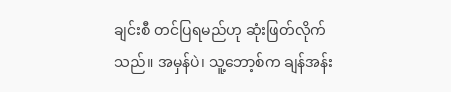ချင်းစီ တင်ပြရမည်ဟု ‌ဆုံးဖြတ်လိုက်သည်။ အမှန်ပဲ၊ သူ့ဘော့စ်က ချန်အန်း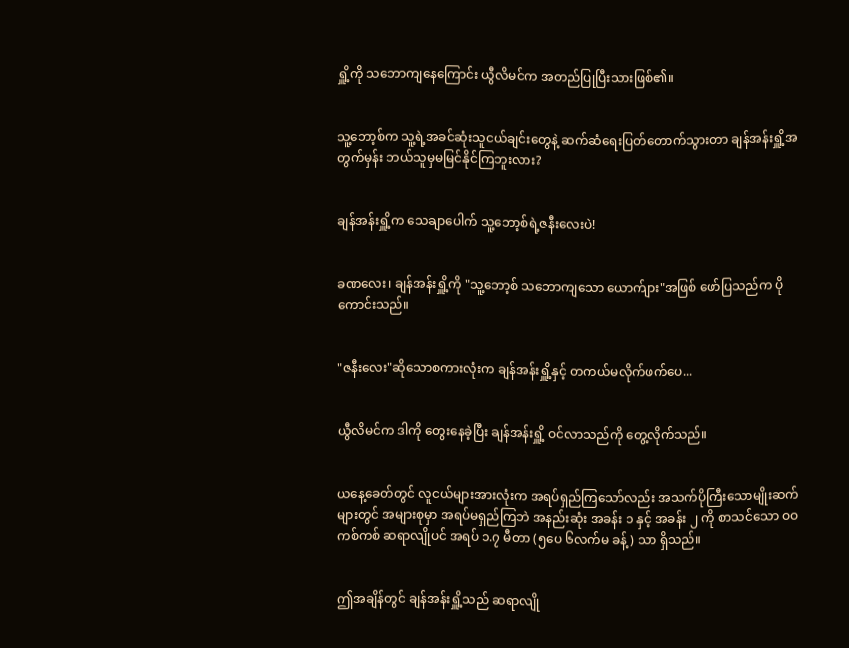ရှိူ့ကို သဘောကျနေကြောင်း ယွီလိမင်က အတည်ပြုပြီးသားဖြစ်၏။


သူ့ဘော့စ်က သူ့ရဲ့အခင်ဆုံးသူငယ်ချင်းတွေနဲ့ ဆက်ဆံရေးပြတ်တောက်သွားတာ ချန်အန်းရှိူ့အတွက်မှန်း ဘယ်သူမှမမြင်နိုင်ကြဘူးလား?


ချန်အန်းရှိူ့က သေချာပေါက် သူ့ဘော့စ်ရဲ့ဇနီးလေးပဲ!


ခဏလေး၊ ချန်အန်းရှိူ့ကို "သူ့ဘော့စ် သဘောကျသော ယောက်ျား"အဖြစ် ဖော်ပြသည်က ပိုကောင်းသည်။


"ဇနီးလေး"ဆိုသောစကားလုံးက ချန်အန်းရှိူ့နှင့် တကယ်မလိုက်ဖက်ပေ...


ယွီလိမင်က ဒါကို တွေးနေခဲ့ပြီး ချန်အန်းရှိူ့ ဝင်လာသည်ကို တွေ့လိုက်သည်။


ယနေ့ခေတ်တွင် လူငယ်များအားလုံးက အရပ်ရှည်ကြသော်လည်း အသက်ပိုကြီးသောမျိုးဆက်များတွင် အများစုမှာ အရပ်မရှည်ကြဘဲ အနည်းဆုံး အခန်း ၁ နှင့် အခန်း ၂ ကို စာသင်သော ဝဝကစ်ကစ် ဆရာလျိုပင် အရပ် ၁.၇ မီတာ (၅ပေ ၆လက်မ ခန့်) သာ ရှိသည်။


ဤအချိန်တွင် ချန်အန်းရှိူ့သည် ဆရာလျို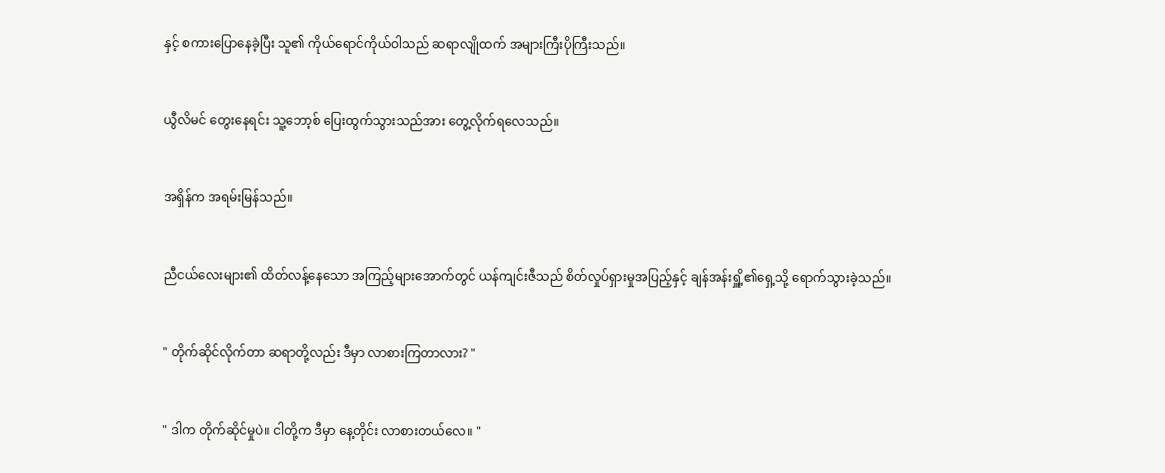နှင့် စကားပြောနေခဲ့ပြီး သူ၏ ကိုယ်ရောင်ကိုယ်ဝါသည် ဆရာလျိုထက် အများကြီးပိုကြီးသည်။


ယွီလိမင် တွေးနေရင်း သူ့ဘော့စ် ပြေးထွက်သွားသည်အား တွေ့လိုက်ရလေသည်။


အရှိန်က အရမ်းမြန်သည်။


ညီငယ်လေးများ၏ ထိတ်လန့်နေသော အကြည့်များအောက်တွင် ယန်ကျင်းဇီသည် စိတ်လှုပ်ရှားမှုအပြည့်နှင့် ချန်အန်းရှိူ့၏ရှေ့သို့ ရောက်သွားခဲ့သည်။


" တိုက်ဆိုင်လိုက်တာ ဆရာတို့လည်း ဒီမှာ လာစားကြတာလား? "


" ဒါက တိုက်ဆိုင်မှုပဲ။ ငါတို့က ဒီမှာ နေ့တိုင်း လာစားတယ်လေ။ "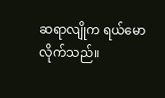ဆရာလျိုက ရယ်မောလိုက်သည်။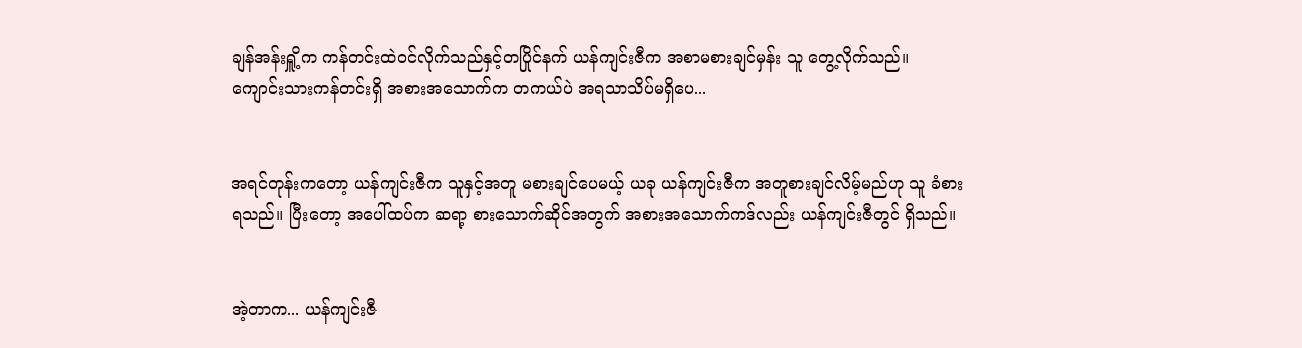ချန်အန်းရှိူ့က ကန်တင်းထဲဝင်လိုက်သည်နှင့်တပြိုင်နက် ယန်ကျင်းဇီက အစာမစားချင်မှန်း သူ တွေ့လိုက်သည်။ ကျောင်းသားကန်တင်းရှိ အစားအသောက်က တကယ်ပဲ အရသာသိပ်မရှိပေ...


အရင်တုန်းကတော့ ယန်ကျင်းဇီက သူနှင့်အတူ မစားချင်ပေမယ့် ယခု ယန်ကျင်းဇီက အတူစားချင်လိမ့်မည်ဟု သူ ခံစားရသည်။ ပြီးတော့ အပေါ်ထပ်က ဆရာ့ စားသောက်ဆိုင်အတွက် အစားအသောက်ကဒ်လည်း ယန်ကျင်းဇီတွင် ရှိသည်။


အဲ့တာက... ယန်ကျင်းဇီ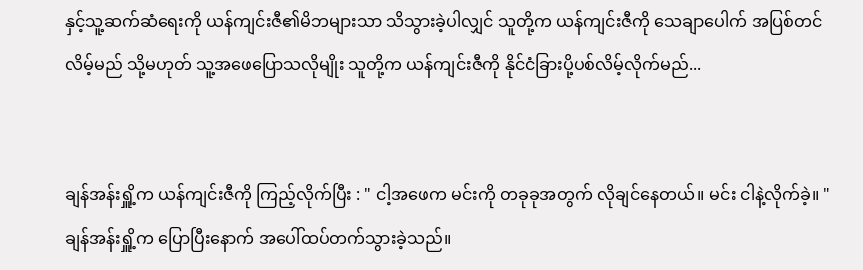နှင့်သူ့ဆက်ဆံရေးကို ယန်ကျင်းဇီ၏မိဘများသာ သိသွားခဲ့ပါလျှင် သူတို့က ယန်ကျင်းဇီကို သေချာပေါက် အပြစ်တင်လိမ့်မည် သို့မဟုတ် သူ့အဖေပြောသလိုမျိုး သူတို့က ယန်ကျင်းဇီကို နိုင်ငံခြားပို့ပစ်လိမ့်လိုက်မည်...


ချန်အန်းရှိူ့က ယန်ကျင်းဇီကို ကြည့်လိုက်ပြီး : " ငါ့အဖေက မင်းကို တခုခုအတွက် လိုချင်နေတယ်။ မင်း ငါနဲ့လိုက်ခဲ့။ " ချန်အန်းရှိူ့က ပြောပြီးနောက် အပေါ်ထပ်တက်သွားခဲ့သည်။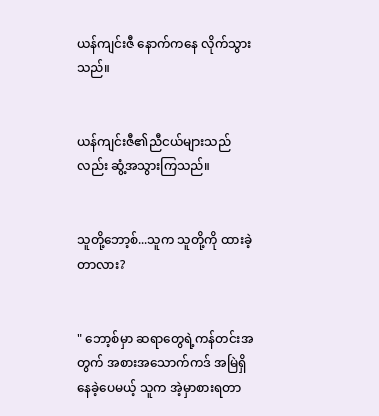ယန်ကျင်းဇီ နောက်ကနေ လိုက်သွားသည်။


ယန်ကျင်းဇီ၏ညီငယ်များသည်လည်း ဆွံ့အသွားကြသည်။


သူတို့ဘော့စ်...သူက သူတို့ကို ထားခဲ့တာလား?


" ဘော့စ်မှာ ဆရာတွေရဲ့ကန်တင်းအတွက် အစားအသောက်ကဒ် အမြဲရှိနေခဲ့ပေမယ့် သူက အဲ့မှာစားရတာ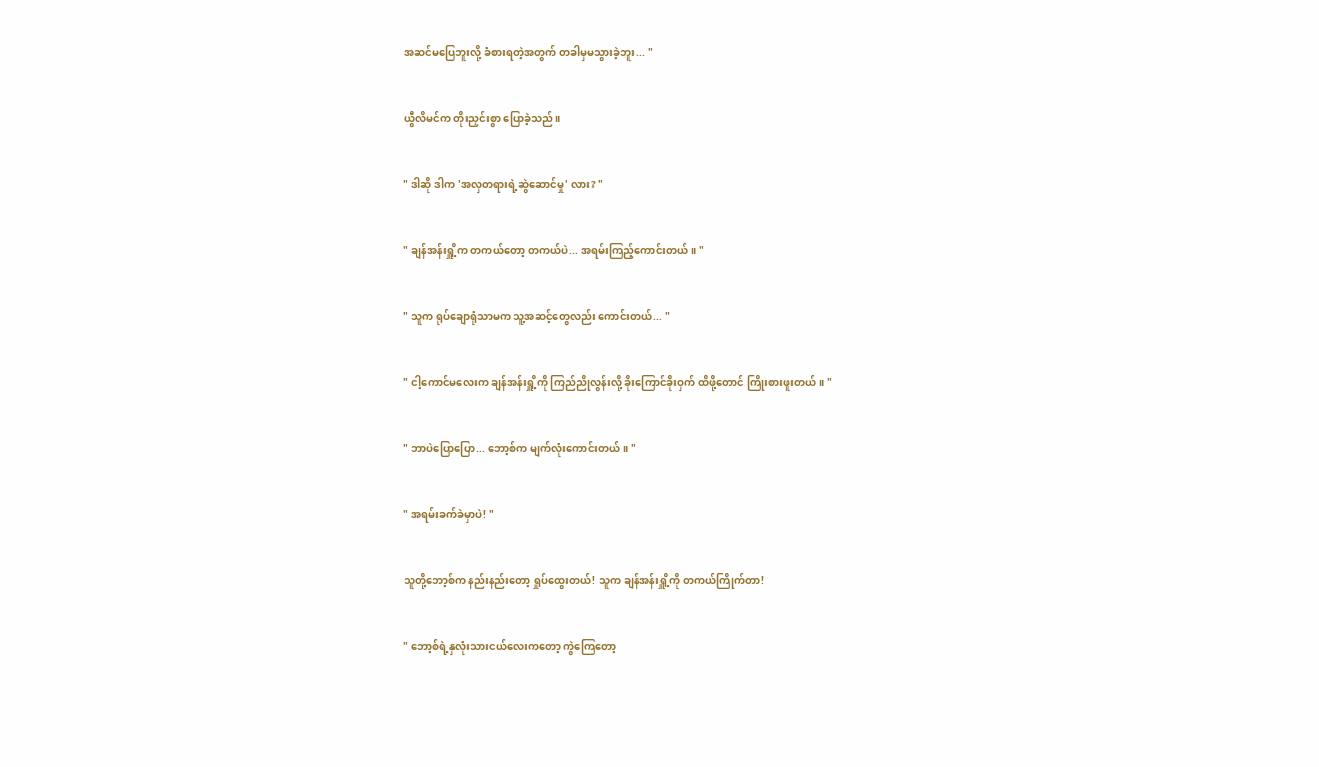အဆင်‌မပြေဘူးလို့ ခံစားရတဲ့အတွက် တခါမှမသွားခဲ့ဘူး... "


ယွီလိမင်က တိုးညှင်းစွာ ပြောခဲ့သည်။


" ဒါဆို ဒါက 'အလှတရားရဲ့ဆွဲဆောင်မှု' လား? "


" ချန်အန်းရှိူ့က တကယ်တော့ တကယ်ပဲ... အရမ်းကြည့်ကောင်းတယ်။ "


" သူက ရုပ်ချောရုံသာမက သူ့အဆင့်တွေလည်း ကောင်းတယ်... "


" ငါ့ကောင်မလေးက ချန်အန်းရှိူ့ကို ကြည်ညိုလွန်းလို့ ခိုးကြောင်ခိုးဝှက် ထိဖို့တောင် ကြိုးစားဖူးတယ်။ "


" ဘာပဲပြောပြော... ဘော့စ်က မျက်လုံးကောင်းတယ်။ "


" အရမ်းခက်ခဲမှာပဲ! "


သူတို့ဘော့စ်က နည်းနည်းတော့ ရှုပ်ထွေးတယ်! သူက ချန်အန်းရှိူ့ကို တကယ်ကြိုက်တာ!


" ဘော့စ်ရဲ့နှလုံးသားငယ်လေးကတော့ ကွဲကြေတော့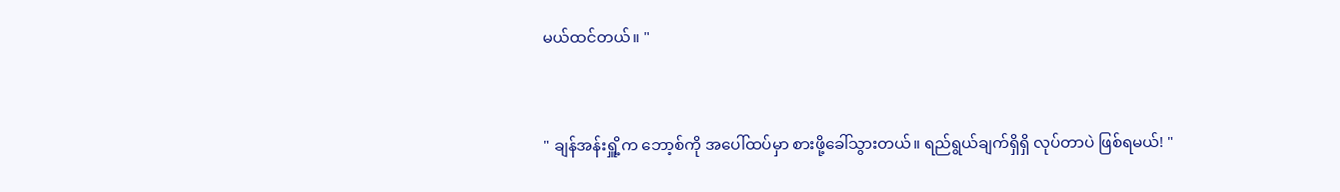မယ်‌ထင်တယ်။ "


" ချန်အန်းရှိူ့က ဘော့စ်ကို အပေါ်ထပ်မှာ စားဖို့ခေါ်သွားတယ်။ ရည်ရွယ်ချက်ရှိရှိ လုပ်တာပဲ ဖြစ်ရမယ်! "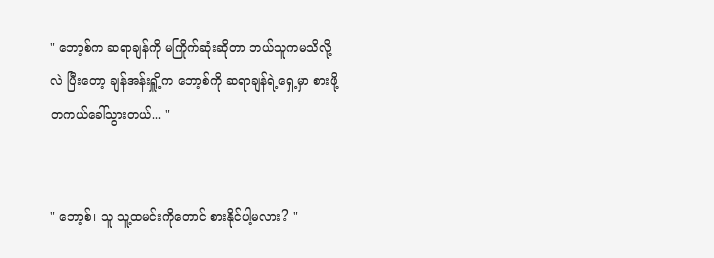" ဘော့စ်က ဆရာချန်ကို မကြိုက်ဆုံးဆိုတာ ဘယ်သူကမသိလို့လဲ ပြီးတော့ ချန်အန်းရှိူ့က ဘော့စ်ကို ဆရာချန်ရဲ့ရှေ့မှာ စားဖို့ တကယ်ခေါ်သွားတယ်... "


" ဘော့စ်၊ သူ သူ့ထမင်းကိုတောင် စားနိုင်ပါ့မလား? "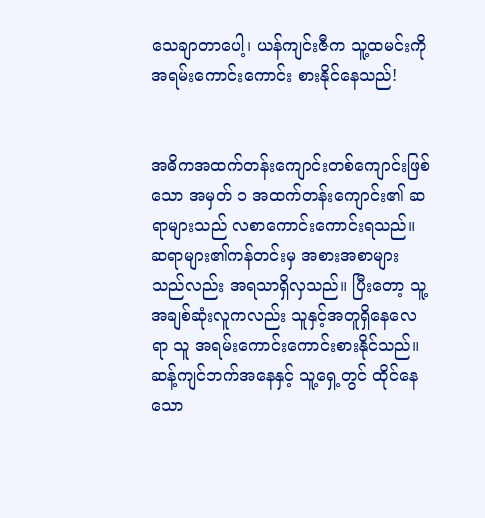သေချာ‌တာပေါ့၊ ယန်ကျင်းဇီက သူ့ထမင်းကို အရမ်းကောင်းကောင်း စားနိုင်နေသည်!


အဓိကအထက်တန်းကျောင်းတစ်ကျောင်းဖြစ်သော အမှတ် ၁ အထက်တန်းကျောင်း၏ ဆရာများသည် လစာကောင်းကောင်းရသည်။ ဆရာများ၏ကန်တင်းမှ အစားအစာများသည်လည်း အရသာရှိလှသည်။ ပြီးတော့ သူ့အချစ်ဆုံးလူကလည်း သူနှင့်အတူရှိနေလေရာ သူ အရမ်းကောင်းကောင်းစားနိုင်သည်။ ဆန့်ကျင်ဘက်အနေနှင့် သူ့ရှေ့တွင် ထိုင်နေသော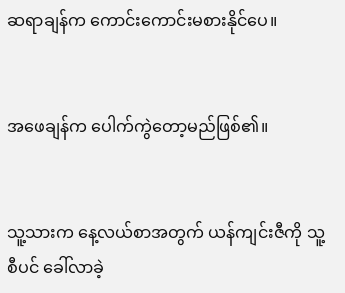ဆရာချန်က ကောင်းကောင်းမစားနိုင်ပေ။


အဖေချန်က ပေါက်ကွဲတော့မည်ဖြစ်၏။


သူ့သားက နေ့လယ်စာအတွက် ယန်ကျင်းဇီကို သူ့စီပင် ခေါ်လာခဲ့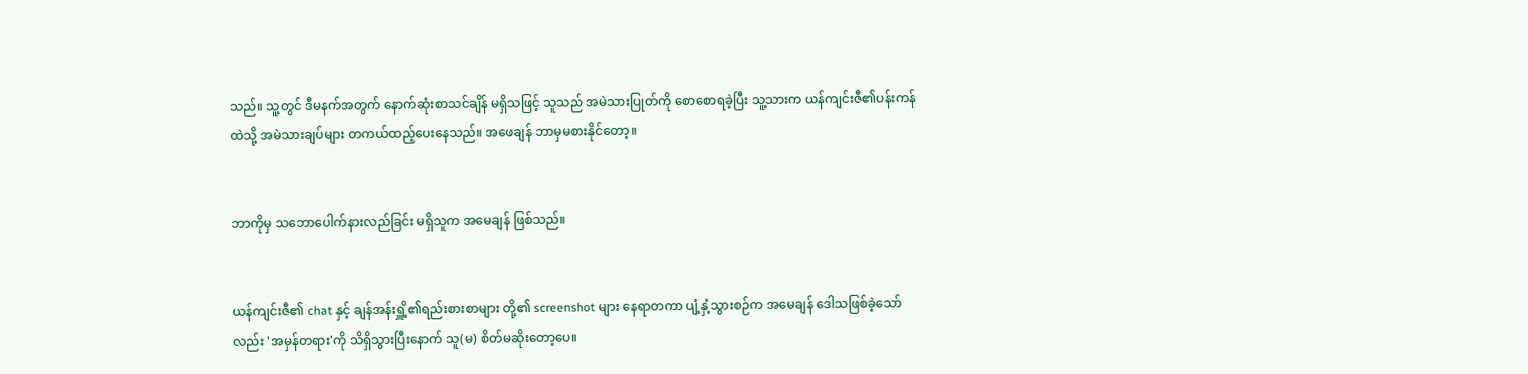သည်။ သူ့တွင် ဒီမနက်အတွက် နောက်ဆုံးစာသင်ချိန် မရှိသဖြင့် သူသည် အမဲသားပြုတ်ကို စောစောရခဲ့ပြီး သူ့သားက ယန်ကျင်းဇီ၏ပန်းကန်ထဲသို့ အမဲသားချပ်များ တကယ်ထည့်ပေးနေသည်။ အဖေချန် ဘာမှမစားနိုင်တော့။


ဘာကိုမှ သဘောပေါက်နားလည်ခြင်း မရှိသူက အမေချန် ဖြစ်သည်။


ယန်ကျင်းဇီ၏ chat နှင့် ချန်အန်းရှိူ့၏ရည်းစားစာများ တို့၏ screenshot များ နေရာတကာ ပျံ့နှံ့သွားစဉ်က အမေချန် ဒေါသဖြစ်ခဲ့သော်လည်း 'အမှန်တရား'ကို သိရှိသွားပြီး‌နောက် သူ(မ) စိတ်မဆိုးတော့ပေ။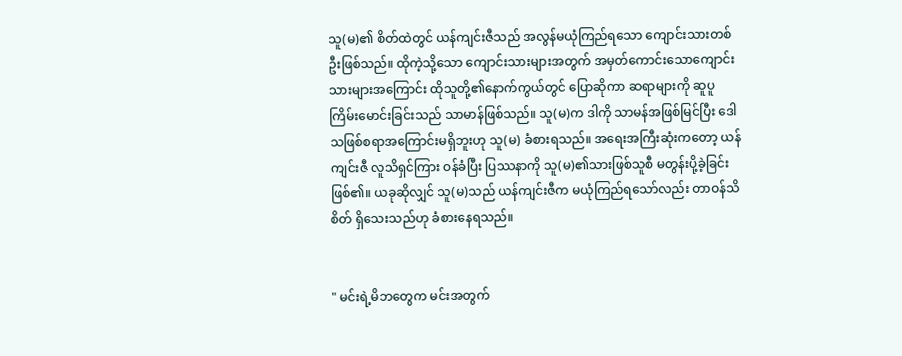သူ(မ)၏ စိတ်ထဲတွင် ယန်ကျင်းဇီသည် အလွန်မယုံကြည်ရသော ကျောင်းသားတစ်ဦးဖြစ်သည်။ ထိုကဲ့သို့သော ကျောင်းသားများအတွက် အမှတ်ကောင်းသောကျောင်းသားများအကြောင်း ထိုသူတို့၏နောက်ကွယ်တွင် ပြောဆိုကာ ဆရာများကို ဆူပူကြိမ်းမောင်းခြင်းသည် သာမာန်ဖြစ်သည်။ သူ(မ)က ဒါကို သာမန်အဖြစ်မြင်ပြီး ဒေါသဖြစ်စရာအကြောင်းမရှိဘူးဟု သူ(မ) ခံစားရသည်။ အရေးအကြီးဆုံးကတော့ ယန်ကျင်းဇီ လူသိရှင်ကြား ဝန်ခံပြီး ပြဿနာကို သူ(မ)၏သားဖြစ်သူစီ မတွန်းပို့ခဲ့ခြင်း ဖြစ်၏။ ယခုဆိုလျှင် သူ(မ)သည် ယန်ကျင်းဇီက မယုံကြည်ရသော်လည်း တာဝန်သိစိတ် ရှိသေးသည်ဟု ခံစားနေရသည်။


" မင်းရဲ့မိဘတွေက မင်းအတွက်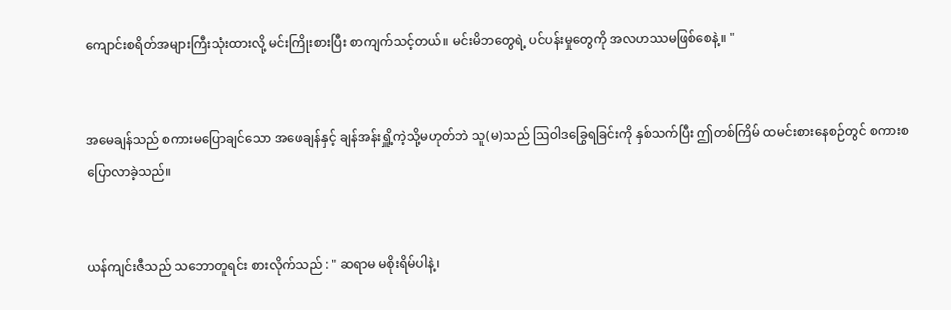ကျောင်းစရိတ်အများကြီးသုံးထားလို့ မင်းကြိုးစားပြီး စာကျက်သင့်တယ်။ မင်းမိဘတွေရဲ့ ပင်ပန်းမှုတွေကို အလဟဿမဖြစ်စေနဲ့။ "


အမေချန်သည် စကားမပြောချင်သော အဖေချန်နှင့် ချန်အန်းရှိူ့ကဲ့သို့မဟုတ်ဘဲ သူ(မ)သည် ဩဝါဒခြွေရခြင်းကို နှစ်သက်ပြီး ဤတစ်ကြိမ် ထမင်းစားနေစဉ်တွင် စကားစပြောလာခဲ့သည်။


ယန်ကျင်းဇီသည် သဘောတူရင်း စားလိုက်သည် : " ဆရာမ မစိုးရိမ်ပါနဲ့၊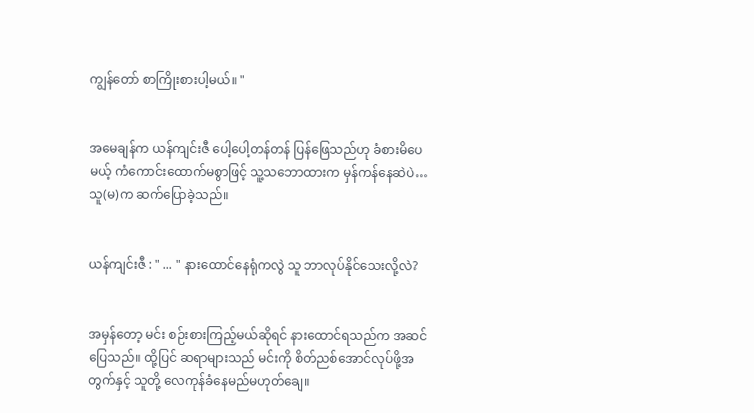ကျွန်တော် စာကြိုးစားပါ့မယ်။ "


အမေချန်က ယန်ကျင်းဇီ ပေါ့ပေါ့တန်တန် ပြန်ဖြေသည်ဟု ခံစားမိပေမယ့် ကံကောင်းထောက်မစွာဖြင့် သူ့သဘောထားက မှန်ကန်နေဆဲပဲ… သူ(မ)က ဆက်ပြောခဲ့သည်။


ယန်ကျင်းဇီ : " ... " နားထောင်နေရုံကလွဲ သူ ဘာလုပ်နိုင်သေးလို့လဲ?


အမှန်တော့ မင်း စဉ်းစားကြည့်မယ်ဆိုရင် နားထောင်ရသည်က အဆင်ပြေသည်။ ထို့ပြင် ဆရာများသည် မင်းကို စိတ်ညစ်အောင်လုပ်ဖို့အတွက်နှင့် သူတို့ လေကုန်ခံနေမည်မဟုတ်ချေ။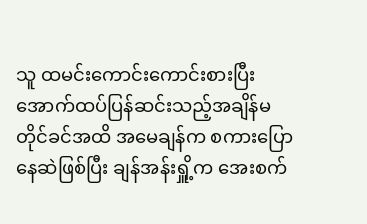သူ ထမင်းကောင်းကောင်းစားပြီး အောက်ထပ်ပြန်ဆင်းသည့်အချိန်မတိုင်ခင်အထိ အမေချန်က စကားပြောနေဆဲဖြစ်ပြီး ချန်အန်းရှိူ့က အေးစက်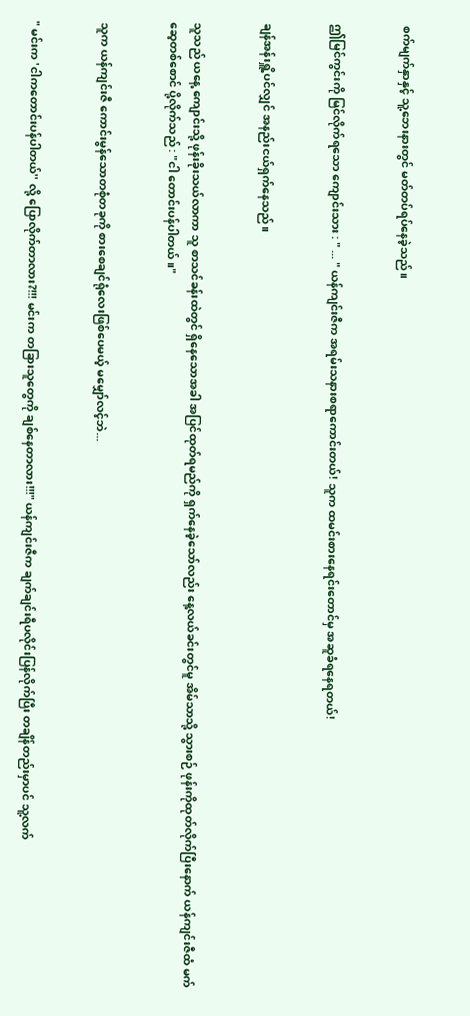စက်မျက်နှာနှင့် သူ့ဘေးနားတွင် မတ်တပ်ရပ်နေခဲ့သည်။


ဤမြင်ကွင်းကို မြင်လိုက်ရသော ကျောင်းသား : " ... " ယန်ကျင်းဇီက အရမ်းသနားစရာကောင်းတယ်! သူက ထမင်းစားနေရင်းတောင်မှ အဆူခံရနေရတယ်!


ချန်အန်းရှိူ့ပင်လျှင် အနည်းငယ်ရှက်နေသည်။


သူသည် ယနေ့ ကျောင်းသို့ ဖုန်းခိုးသယ်လာကာ သူ စာသင်ခန်းထဲတွင် ရှိနေသောအခါ အပြင်ထုတ်ရမည်ကို ရှက်နေခဲ့သော်လည်း နေ့လယ်ခင်းတွင်မူ အိမ်သာသို့ သွားစဉ် ဖုန်းကိုထုတ်လိုက်ပြီးနောက် ယန်ကျင်းဇီထံ မက်ဆေ့တစ်စောင် ပို့လိုက်သည် : "ငါ တောင်းပန်ပါတယ်။"


သူက ယန်ကျင်းဇီ ကောင်းမွန်သောတစုံတခုကို စားစေချင်ရုံလေးဖြစ်ပေမယ့် မမျှော်လင့်ဘဲ...


" မင်းက 'ငါကတောင်းပန်ပါတယ်'' လို့ ပြောလိုက်တာလား?!!! မင်းက တခြားသူတွေကို ချစ်နေတာလား!!!" ယန်ကျင်းဇီက ချက်ချင်းရီပလိုင်းပြန်လိုက်ပြီး တချိန်တည်းမှာပင် သူ့လက်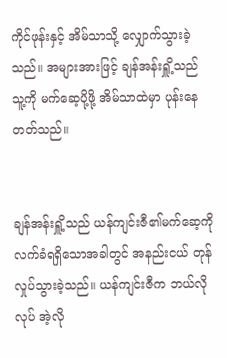ကိုင်ဖုန်းနှင့် အိမ်သာသို့ လျှောက်သွားခဲ့သည်။ အများအားဖြင့် ချန်အန်းရှိူ့သည် သူ့ကို မက်ဆေ့ပို့ဖို့ အိမ်သာထဲမှာ ပုန်းနေတတ်သည်။


ချန်အန်းရှိူ့သည် ယန်ကျင်းဇီ၏မက်ဆေ့ကို လက်ခံရရှိသောအခါတွင် အနည်းငယ် တုန်လှုပ်သွားခဲ့သည်။ ယန်ကျင်းဇီက ဘယ်လိုလုပ် အဲ့လို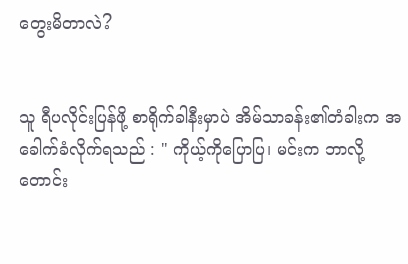တွေးမိတာလဲ?


သူ ရီပလိုင်းပြန်ဖို့ စာရိုက်ခါနီးမှာပဲ အိမ်သာခန်း၏တံခါးက အခေါက်ခံလိုက်ရသည် : " ကိုယ့်ကိုပြောပြ၊ မင်းက ဘာလို့ တောင်း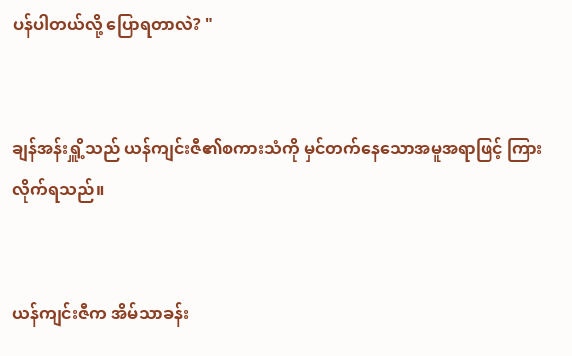ပန်ပါတယ်လို့ ပြောရတာလဲ? "


ချန်အန်းရှိူ့သည် ယန်ကျင်းဇီ၏စကားသံကို မှင်တက်နေသောအမူအရာဖြင့် ကြားလိုက်ရသည်။


ယန်ကျင်းဇီက အိမ်သာခန်း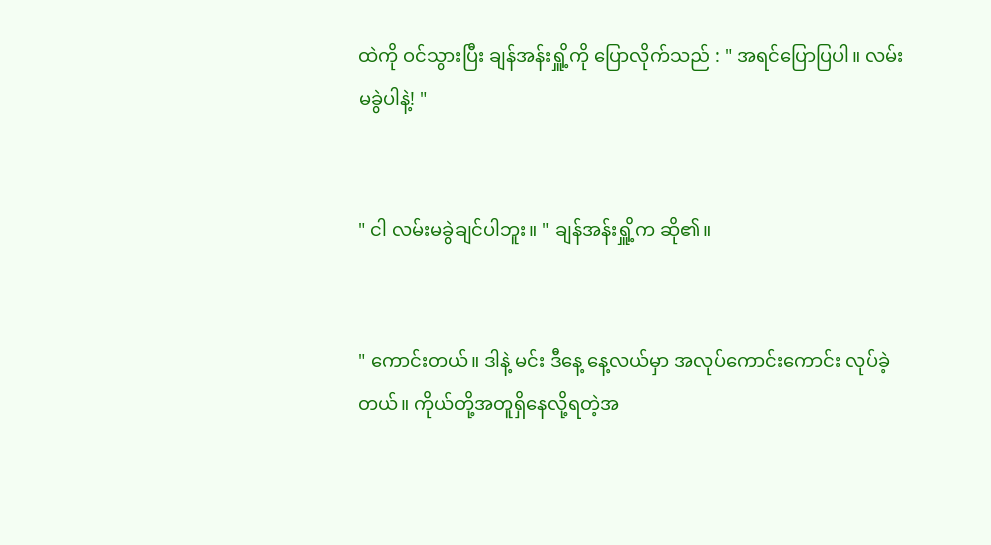ထဲကို ဝင်သွားပြီး ချန်အန်းရှိူ့ကို ပြောလိုက်သည် : " အရင်ပြောပြပါ။ လမ်းမခွဲပါနဲ့! "


" ငါ လမ်းမခွဲချင်ပါဘူး။ " ချန်အန်းရှိူ့က ဆို၏။


" ကောင်းတယ်။ ဒါနဲ့ မင်း ဒီနေ့ နေ့လယ်မှာ အလုပ်ကောင်းကောင်း လုပ်ခဲ့တယ်။ ကိုယ်တို့အတူရှိနေလို့ရတဲ့အ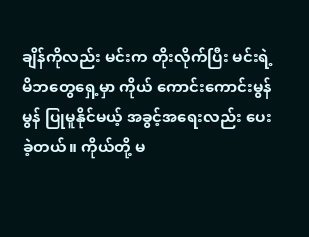ချိန်ကိုလည်း မင်းက တိုးလိုက်ပြီး မင်းရဲ့မိဘတွေရှေ့မှာ ကိုယ် ကောင်းကောင်းမွန်မွန် ပြုမူနိုင်မယ့် အခွင့်အရေးလည်း ပေးခဲ့တယ်။ ကိုယ်တို့ မ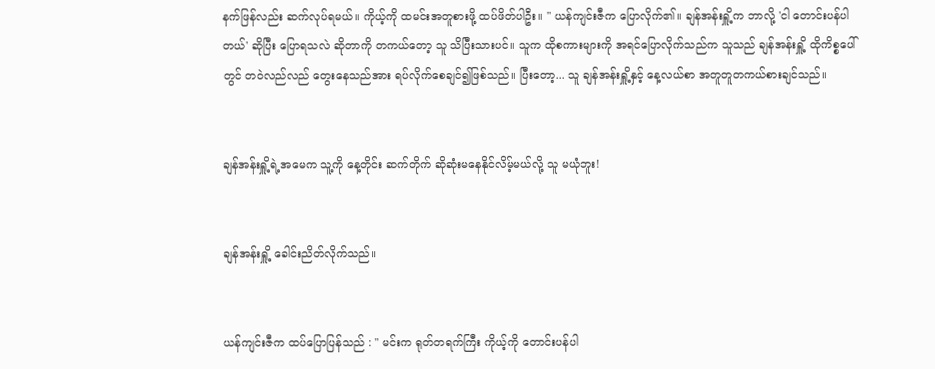နက်ဖြန်လည်း ဆက်လုပ်ရမယ်။ ကိုယ့်ကို ထမင်းအတူစားဖို့ ထပ်ဖိတ်ပါဦး။ " ယန်ကျင်းဇီက ပြောလိုက်၏။ ချန်အန်းရှိူ့က ဘာလို့ 'ငါ တောင်းပန်ပါတယ်' ဆိုပြီး ပြောရသလဲ ဆိုတာကို တကယ်တော့ သူ သိပြီးသားပင်။ သူက ထိုစကားများကို အရင်ပြောလိုက်သည်က သူသည် ချန်အန်းရှိူ့ ထိုကိစ္စပေါ်တွင် တဝဲလည်လည် ‌တွေးနေသည်အား ရပ်လိုက်စေချင်၍ဖြစ်သည်။ ပြီးတော့... သူ ချန်အန်းရှိူ့နှင့် နေ့လယ်စာ အတူတူတကယ်စားချင်သည်။


ချန်အန်းရှိူ့ရဲ့အမေက သူ့ကို နေ့တိုင်း ဆက်တိုက် ဆိုဆုံးမနေနိုင်လိမ့်မယ်လို့ သူ မယုံဘူး!


ချန်အန်းရှိူ့ ခေါင်းညိတ်လိုက်သည်။


ယန်ကျင်းဇီက ထပ်ပြောပြန်သည် : " မင်းက ရုတ်တရက်ကြီး ကိုယ့်ကို တောင်းပန်ပါ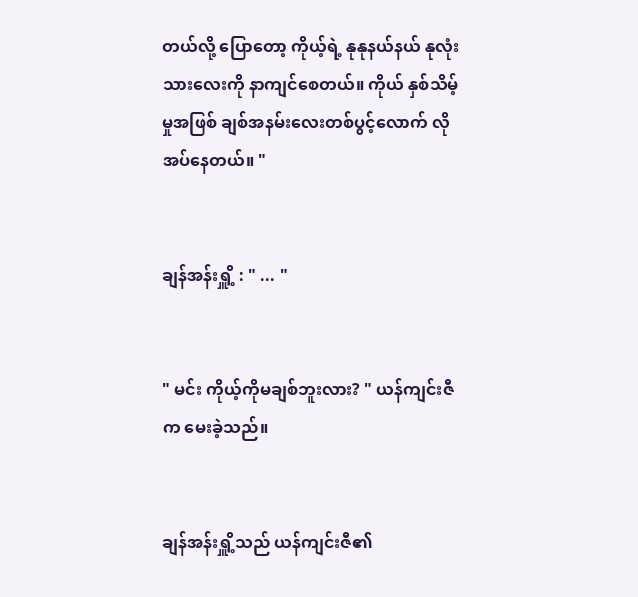တယ်လို့ ပြောတော့ ကိုယ့်ရဲ့ နုနုနယ်နယ် နုလုံးသားလေးကို နာကျင်စေတယ်။ ကိုယ် နှစ်သိမ့်မှုအဖြစ် ချစ်အနမ်းလေးတစ်ပွင့်လောက် လိုအပ်နေတယ်။ "


ချန်အန်းရှိူ့ : " ... "


" မင်း ကိုယ့်ကိုမချစ်ဘူးလား? " ယန်ကျင်းဇီက မေးခဲ့သည်။


ချန်အန်းရှိူ့သည် ယန်ကျင်းဇီ၏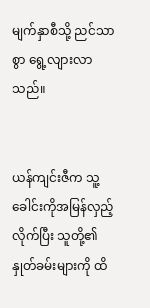မျက်နှာစီသို့ ညင်သာစွာ ရွေ့လျားလာသည်။


ယန်ကျင်းဇီက သူ့ခေါင်းကိုအမြန်လှည့်လိုက်ပြီး သူတို့၏နှုတ်ခမ်းများကို ထိ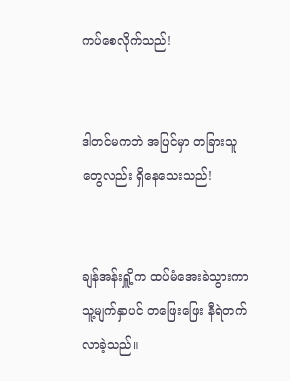ကပ်စေလိုက်သည်!


ဒါတင်မကဘဲ အပြင်မှာ တခြားသူတွေလည်း ရှိနေသေးသည်!


ချန်အန်းရှိူ့က ထပ်မံအေးခဲသွားကာ သူ့မျက်နှာပင် တဖြေးဖြေး နီရဲတက်လာခဲ့သည်။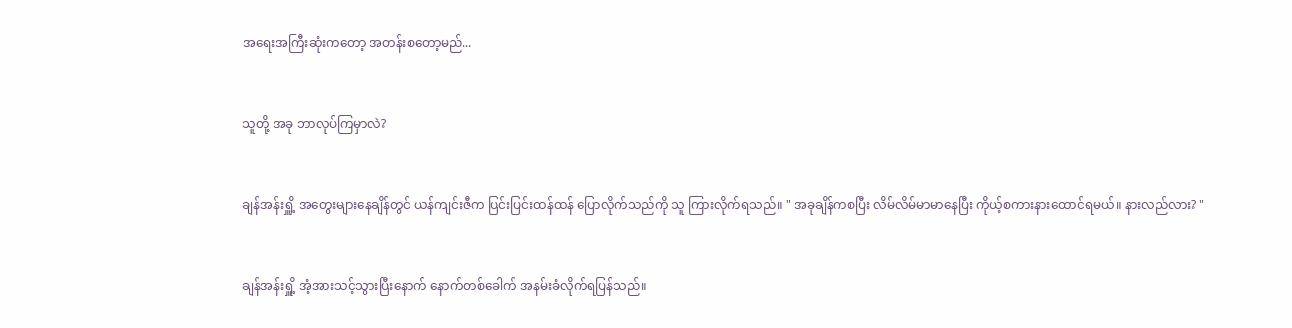အရေးအကြီးဆုံးကတော့ အတန်းစတော့မည်...


သူတို့ အခု ဘာလုပ်ကြမှာလဲ?


ချန်အန်းရှိူ့ အတွေးများနေချိန်တွင် ယန်ကျင်းဇီက ပြင်းပြင်းထန်ထန် ပြောလိုက်သည်ကို သူ ကြားလိုက်ရသည်။ " အခုချိန်ကစပြီး လိမ်လိမ်မာမာနေပြီး ကိုယ့်စကားနားထောင်ရမယ်။ နားလည်လား? "


ချန်အန်းရှိူ့ အံ့အားသင့်သွားပြီးနောက် နောက်တစ်ခေါက် အနမ်းခံလိုက်ရပြန်သည်။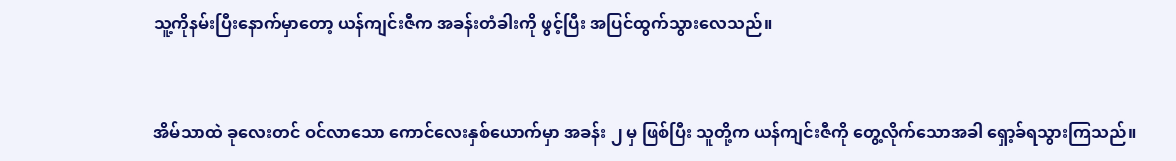သူ့ကိုနမ်းပြီးနောက်မှာတော့ ယန်ကျင်းဇီက အခန်းတံခါးကို ဖွင့်ပြီး အပြင်ထွက်သွားလေသည်။


အိမ်သာထဲ ခုလေးတင် ဝင်လာသော ကောင်လေးနှစ်ယောက်မှာ အခန်း ၂ မှ ဖြစ်ပြီး သူတို့က ယန်ကျင်းဇီကို တွေ့လိုက်သောအခါ ရှော့ခ်ရသွားကြသည်။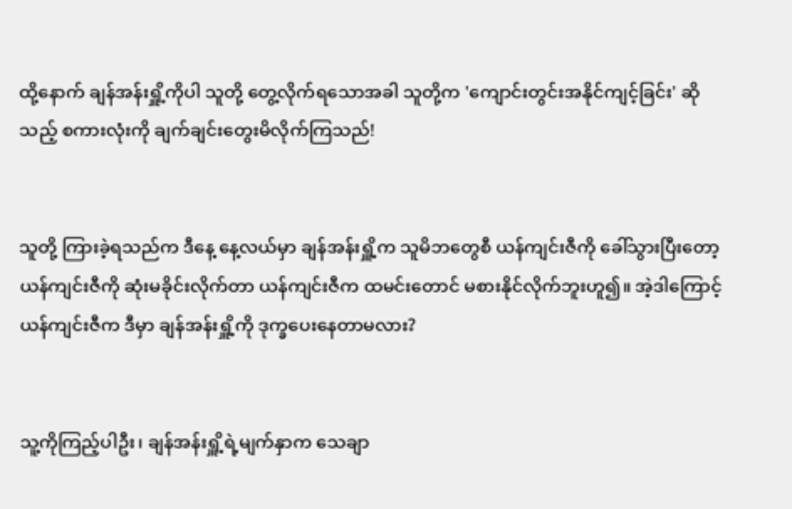ထို့နောက် ချန်အန်းရှိူ့ကိုပါ သူတို့ တွေ့လိုက်ရသောအခါ သူတို့က 'ကျောင်းတွင်းအနိုင်ကျင့်ခြင်း' ဆိုသည့် စကားလုံးကို ချက်ချင်းတွေးမိလိုက်ကြသည်!


သူတို့ ကြားခဲ့ရသည်က ဒီနေ့ နေ့လယ်မှာ ချန်အန်းရှိူ့က သူမိဘတွေစီ ယန်ကျင်းဇီကို ခေါ်သွားပြီးတော့ ယန်ကျင်းဇီကို ဆုံးမခိုင်းလိုက်တာ ယန်ကျင်းဇီက ထမင်းတောင် မစားနိုင်‌လိုက်ဘူးဟူ၍။ အဲ့ဒါကြောင့် ယန်ကျင်းဇီက ဒီမှာ ချန်အန်းရှိူ့ကို ဒုက္ခပေးနေတာမလား?


သူ့ကိုကြည့်ပါဦး၊ ချန်အန်းရှိူ့ရဲ့မျက်နှာက သေချာ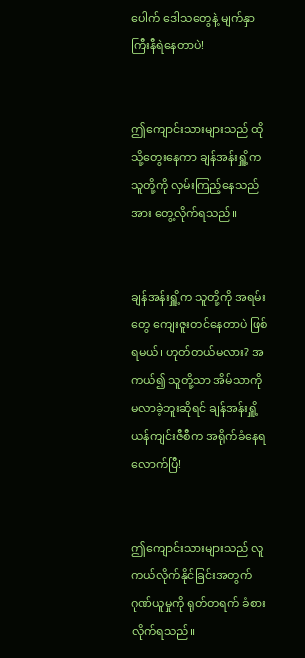ပေါက် ဒေါသတွေနဲ့ မျက်နှာကြီးနီရဲနေတာပဲ!


ဤကျောင်းသားများသည် ထိုသို့တွေးနေကာ ချန်အန်းရှိူ့က သူတို့ကို လှမ်းကြည့်နေသည်အား တွေ့လိုက်ရသည်။


ချန်အန်းရှိူ့က သူတို့ကို အရမ်းတွေ ကျေးဇူးတင်နေတာပဲ ဖြစ်ရမယ်၊ ဟုတ်တယ်မလား? အကယ်၍ သူတို့သာ အိမ်သာကို မလာခဲ့ဘူးဆိုရင် ချန်အန်းရှိူ့ ယန်ကျင်းဇီစီက အရိုက်ခံနေရလောက်ပြီ!


ဤကျောင်းသားများသည် လူကယ်လိုက်နိုင်ခြင်းအတွက် ဂုဏ်ယူမှုကို ရုတ်တရက် ခံစားလိုက်ရသည်။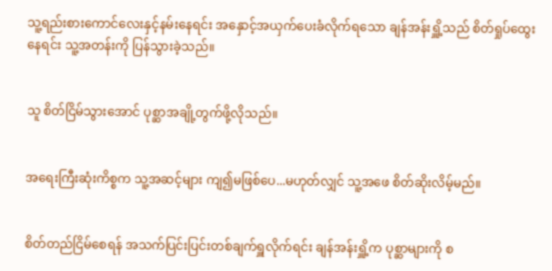သူ့ရည်းစားကောင်လေးနှင့်နမ်းနေရင်း အနှောင့်အယှက်ပေးခံလိုက်ရသော ချန်အန်းရှိူ့သည် စိတ်ရှုပ်ထွေးနေရင်း သူ့အတန်းကို ပြန်သွားခဲ့သည်။


သူ စိတ်ငြိမ်သွားအောင် ပုစ္ဆာအချို့တွက်ဖို့လိုသည်။


အရေးကြီးဆုံးကိစ္စက သူ့အဆင့်များ ကျ၍မဖြစ်ပေ...မဟုတ်လျှင် သူ့အဖေ စိတ်ဆိုးလိမ့်မည်။


စိတ်တည်ငြိမ်စေရန် အသက်ပြင်းပြင်းတစ်ချက်ရှူလိုက်ရင်း ချန်အန်းရှိူ့က ပုစ္ဆာများကို စ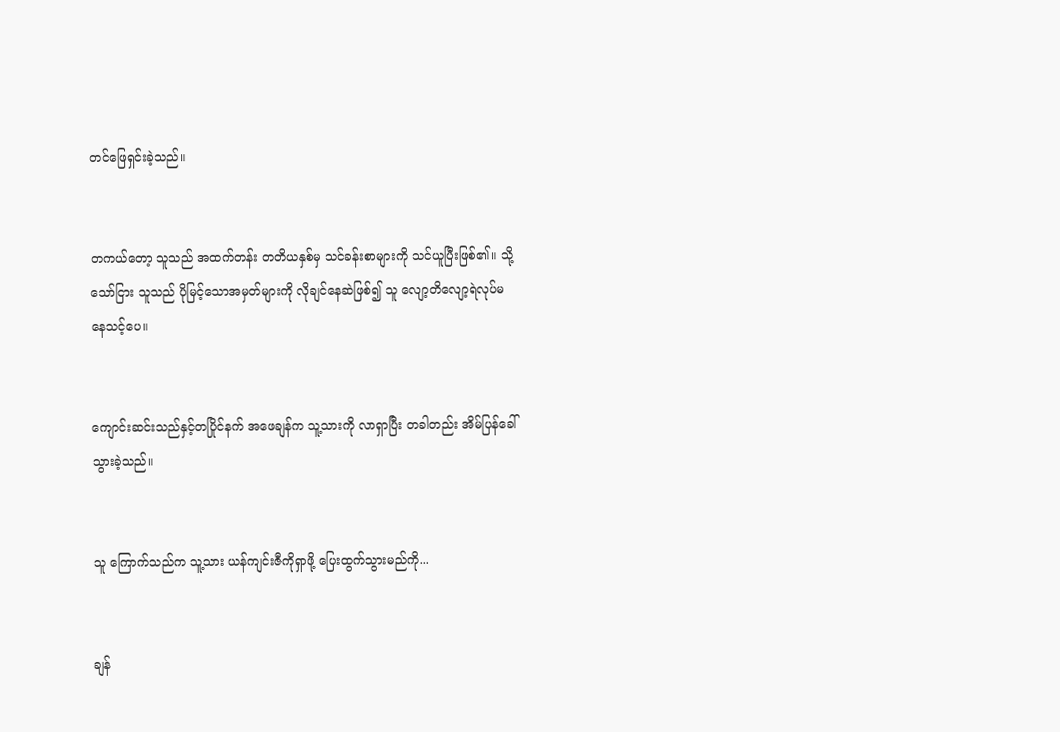တင်ဖြေရှင်းခဲ့သည်။


တကယ်တော့ သူသည် အထက်တန်း တတိယနှစ်မှ သင်ခန်းစာများကို သင်ယူပြီးဖြစ်၏။ သို့သော်ငြား သူသည် ပိုမြင့်သောအမှတ်များကို လိုချင်နေဆဲဖြစ်၍ သူ လျော့တိလျော့ရဲလုပ်မနေသင့်ပေ။


ကျောင်းဆင်းသည်နှင့်တပြိုင်နက် အဖေချန်က သူ့သားကို လာရှာပြီး တခါတည်း အိမ်ပြန်ခေါ်သွားခဲ့သည်။


သူ ကြောက်သည်က သူ့သား ယန်ကျင်းဇီကိုရှာဖို့ ပြေးထွက်သွားမည်ကို...


ချန်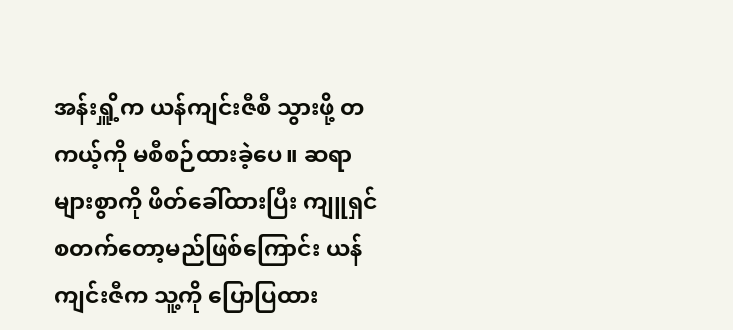အန်းရှိူ့က ယန်ကျင်းဇီစီ သွားဖို့ တကယ့်ကို မစီစဉ်ထားခဲ့ပေ။ ဆရာများစွာကို ဖိတ်ခေါ်ထားပြီး ကျူရှင်စတက်တော့မည်ဖြစ်ကြောင်း ယန်ကျင်းဇီက သူ့ကို ပြောပြထား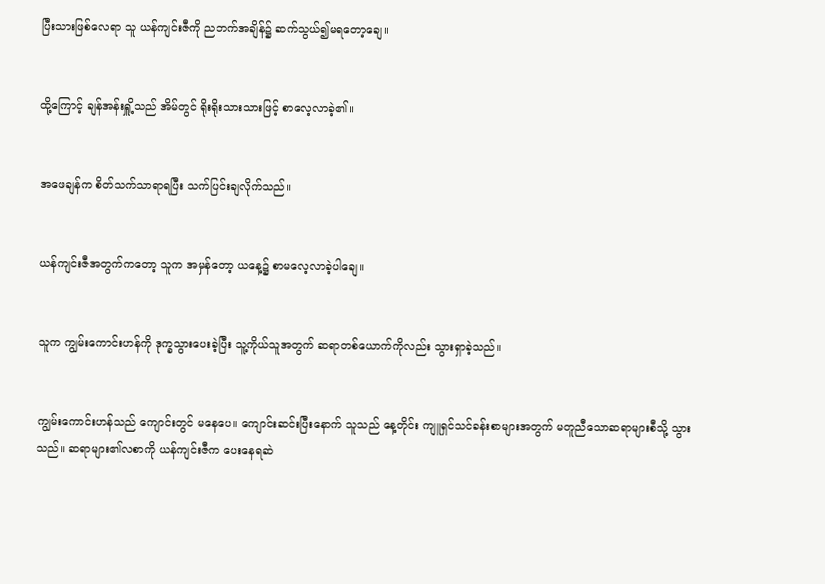ပြီးသားဖြစ်လေရာ သူ ယန်ကျင်းဇီကို ညဘက်အချိန်၌ ဆက်သွယ်၍မရတော့ချေ။


ထို့ကြောင့် ချန်အန်းရှိူ့သည် အိမ်တွင် ရိုးရိုးသားသားဖြင့် စာလေ့လာခဲ့၏။


အဖေချန်က စိတ်သက်သာရာရပြီး သက်ပြင်းချလိုက်သည်။


ယန်ကျင်းဇီအတွက်ကတော့ သူက အမှန်တော့ ယနေ့၌ စာမလေ့လာခဲ့ပါချေ။


သူက ကျွမ်းကောင်းဟန်ကို ဒုက္ခသွားပေးခဲ့ပြီး သူ့ကိုယ်သူအတွက် ဆရာတစ်ယောက်ကိုလည်း သွားရှာခဲ့သည်။


ကျွမ်းကောင်းဟန်သည် ကျောင်းတွင် မနေပေ။ ကျောင်းဆင်းပြီးနောက် သူသည် နေ့တိုင်း ကျူရှင်သင်ခန်းစာများအတွက် မတူညီသောဆရာများစီသို့ သွားသည်။ ဆရာများ၏လစာကို ယန်ကျင်းဇီက ပေးနေရဆဲ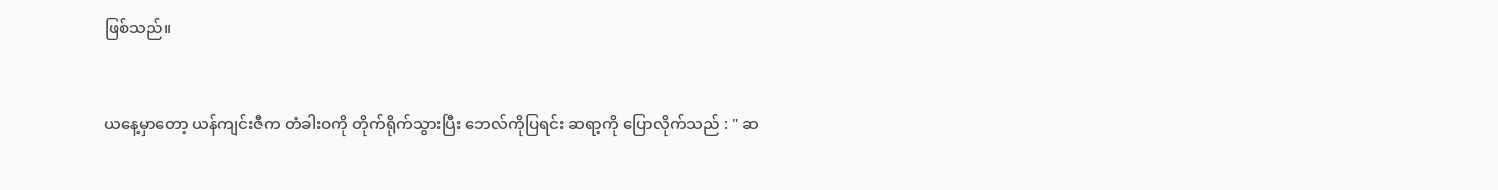ဖြစ်သည်။


ယနေ့မှာတော့ ယန်ကျင်းဇီက တံခါးဝကို တိုက်ရိုက်သွားပြီး ဘေလ်ကိုပြရင်း ဆရာ့ကို ပြောလိုက်သည် : " ဆ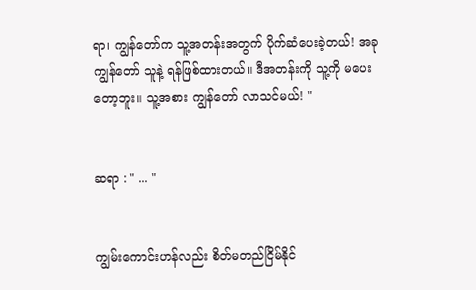ရာ၊ ကျွန်တော်က သူ့အတန်းအတွက် ပိုက်ဆံပေးခဲ့တယ်! အခု ကျွန်တော် သူနဲ့ ရန်ဖြစ်ထားတယ်။ ဒီအတန်းကို သူ့ကို မပေးတော့ဘူး။ သူ့အစား ကျွန်တော် လာသင်မယ်! "


ဆရာ : " ... "


ကျွမ်းကောင်းဟန်လည်း စိတ်မတည်ငြိမ်နိုင်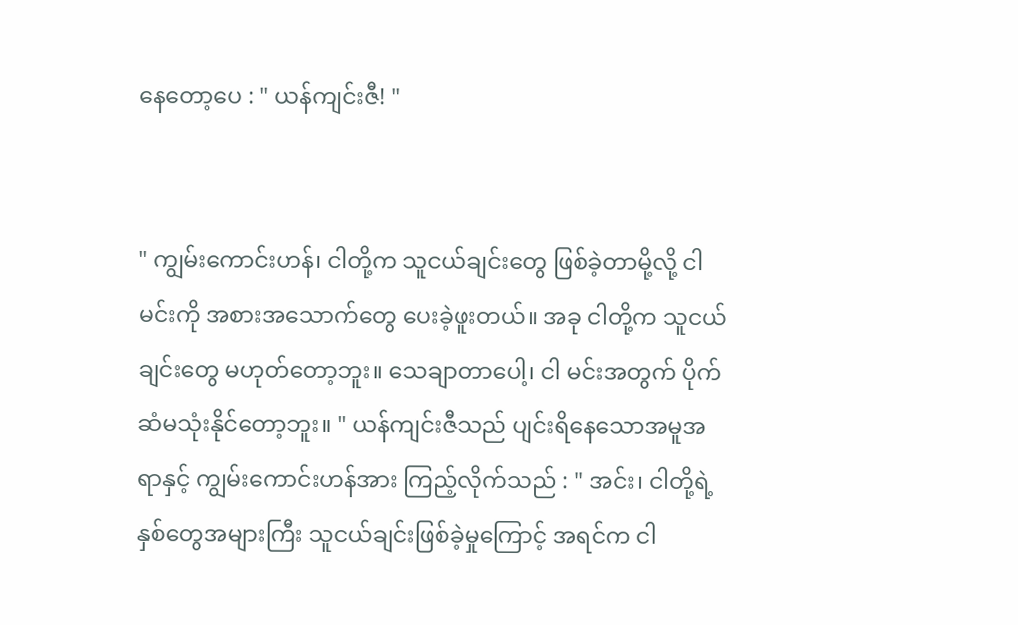နေတော့ပေ : " ယန်ကျင်းဇီ! "


" ကျွမ်းကောင်းဟန်၊ ငါတို့က သူငယ်ချင်းတွေ ဖြစ်ခဲ့တာမို့လို့ ငါ မင်းကို အစားအသောက်တွေ ပေးခဲ့ဖူးတယ်။ အခု ငါတို့က သူငယ်ချင်းတွေ မဟုတ်တော့ဘူး။ သေချာ‌တာပေါ့၊ ငါ မင်းအတွက် ပိုက်ဆံမသုံး‌နိုင်တော့ဘူး။ " ယန်ကျင်းဇီသည် ပျင်းရိနေသောအမူအရာနှင့် ကျွမ်းကောင်းဟန်အား ကြည့်လိုက်သည် : " အင်း၊ ငါတို့ရဲ့ နှစ်တွေအများကြီး သူငယ်ချင်းဖြစ်ခဲ့မှုကြောင့် အရင်က ငါ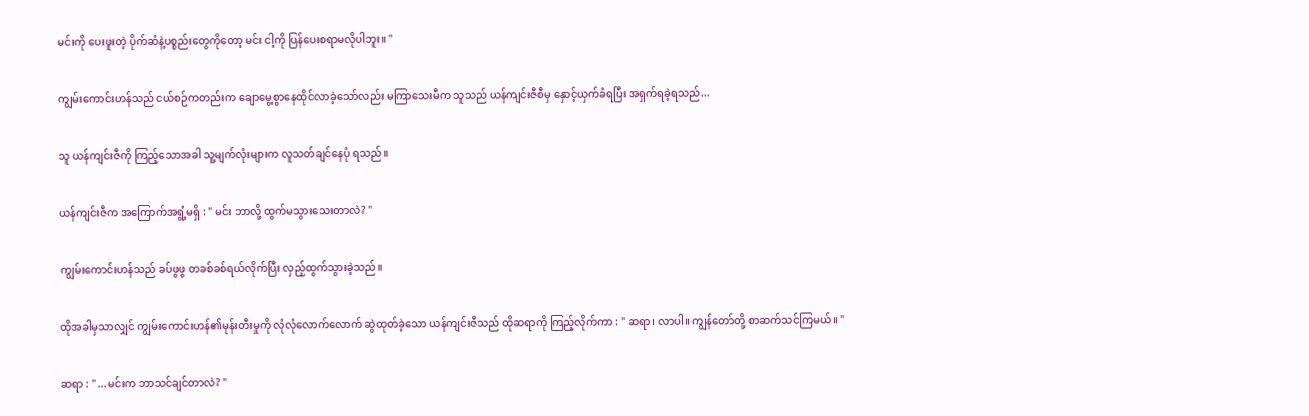မင်းကို ပေးဖူးတဲ့ ပိုက်ဆံနဲ့ပစ္စည်းတွေကိုတော့ မင်း ငါ့ကို ပြန်ပေးစရာမလိုပါဘူး။ "


ကျွမ်းကောင်းဟန်သည် ငယ်စဉ်ကတည်းက ချောမွေ့စွာနေထိုင်လာခဲ့သော်လည်း မကြာသေးမီက သူသည် ယန်ကျင်းဇီစီမှ နှောင့်ယှက်ခံရပြီး အရှက်ရခဲ့ရသည်...


သူ ယန်ကျင်းဇီကို ကြည့်သောအခါ သူ့မျက်လုံးများက လူသတ်ချင်နေပုံ ရသည်။


ယန်ကျင်းဇီက အကြောက်အရွံ့မရှိ : " မင်း ဘာလို့ ထွက်မသွားသေးတာလဲ? "


ကျွမ်းကောင်းဟန်သည် ခပ်ဖွဖွ တခစ်ခစ်ရယ်လိုက်ပြီး လှည့်ထွက်သွားခဲ့သည်။


ထိုအခါမှသာလျှင် ကျွမ်းကောင်းဟန်၏မုန်းတီးမှုကို လုံလုံလောက်လောက် ဆွဲထုတ်ခဲ့သော ယန်ကျင်းဇီသည် ထိုဆရာကို ကြည့်လိုက်ကာ : " ဆရာ၊ လာပါ။ ကျွန်တော်တို့ စာဆက်သင်ကြမယ်။ "


ဆရာ : " ...မင်းက ဘာသင်ချင်တာလဲ? "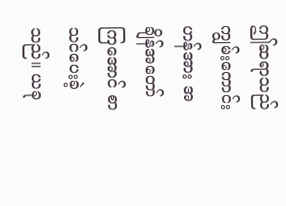ဤဆရာသည် ကျွမ်းကောင်းဟန်အား အချိန်အတော်ကြအောင် စာသင်ပေးခဲ့သည်။ ယခု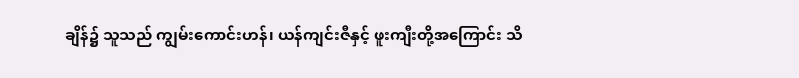ချိန်၌ သူသည် ကျွမ်းကောင်းဟန်၊ ယန်ကျင်းဇီနှင့် ဖူးကျီးတို့အကြောင်း သိ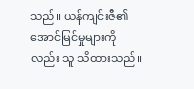သည်။ ယန်ကျင်းဇီ၏အောင်မြင်မှုများကိုလည်း သူ သိထားသည်။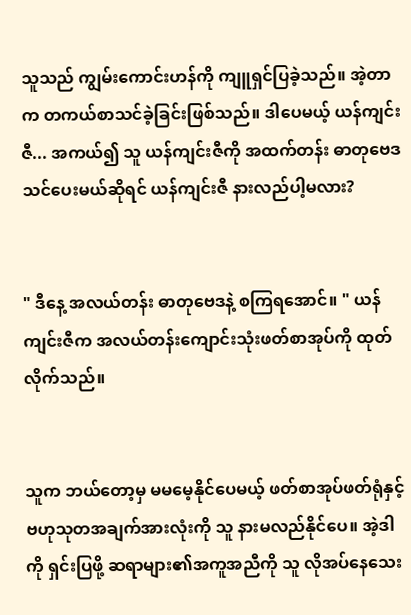သူသည် ကျွမ်းကောင်းဟန်ကို ကျူရှင်ပြခဲ့သည်။ အဲ့တာက တကယ်စာသင်ခဲ့ခြင်းဖြစ်သည်။ ဒါပေမယ့် ယန်ကျင်းဇီ... အကယ်၍ သူ ယန်ကျင်းဇီကို အထက်တန်း ဓာတုဗေဒ သင်ပေးမယ်ဆိုရင် ယန်ကျင်းဇီ နားလည်ပါ့မလား?


" ဒီနေ့ အလယ်တန်း ဓာတုဗေဒနဲ့ စကြရအောင်။ " ယန်ကျင်းဇီက အလယ်တန်းကျောင်းသုံးဖတ်စာအုပ်ကို ထုတ်လိုက်သည်။


သူက ဘယ်တော့မှ မမမေ့နိုင်ပေမယ့် ဖတ်စာအုပ်ဖတ်ရုံနှင့် ဗဟုသုတအချက်အားလုံးကို သူ နားမလည်နိုင်ပေ။ အဲ့ဒါကို ရှင်းပြဖို့ ဆရာများ၏အကူအညီကို သူ လိုအပ်နေသေး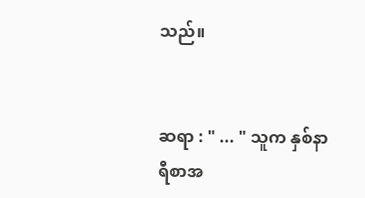သည်။


ဆရာ : " ... " သူက နှစ်နာရီစာအ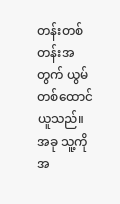တန်းတစ်တန်းအတွက် ယွမ်တစ်ထောင် ယူသည်။ အခု သူ့ကို အ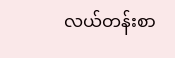လယ်တန်းစာ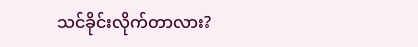သင်ခိုင်းလိုက်တာလား?